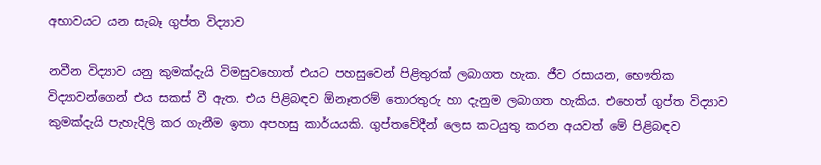අභාවයට යන සැබෑ ගුප්ත විද්‍යාව

නවීන විද්‍යාව යනු කුමක්‌දැයි විමසුවහොත් එයට පහසුවෙන් පිළිතුරක්‌ ලබාගත හැක. ජීව රසායන, භෞතික විද්‍යාවන්ගෙන් එය සකස්‌ වී ඇත. එය පිළිබඳව ඕනෑතරම් තොරතුරු හා දැනුම ලබාගත හැකිය. එහෙත් ගුප්ත විද්‍යාව කුමක්‌දැයි පැහැදිලි කර ගැනීම ඉතා අපහසු කාර්යයකි. ගුප්තවේදීන් ලෙස කටයුතු කරන අයවත් මේ පිළිබඳව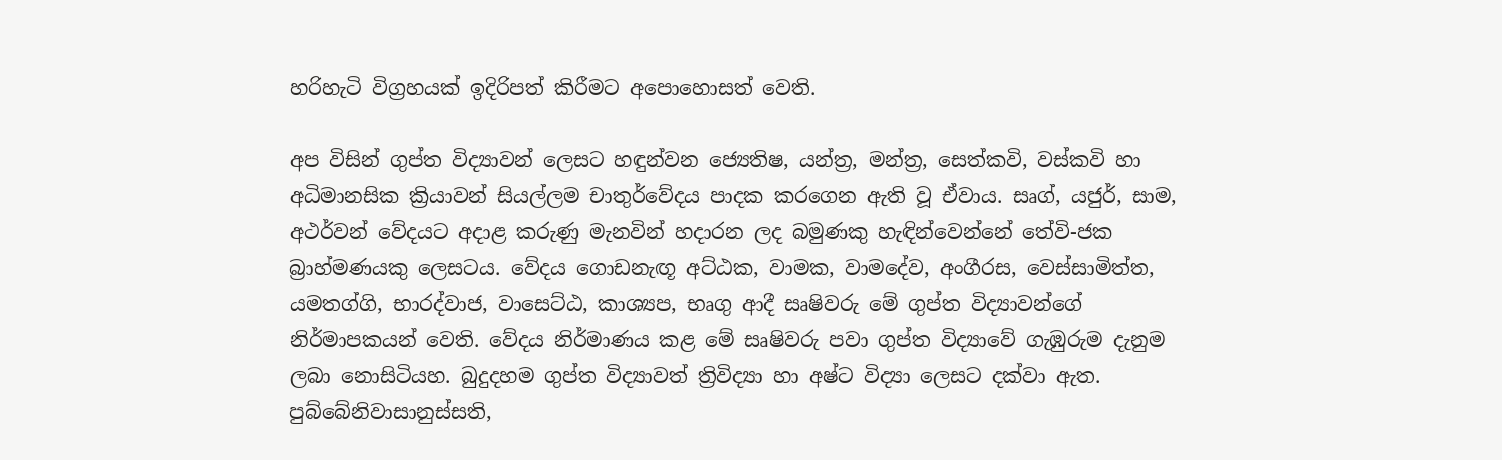හරිහැටි විග්‍රහයක්‌ ඉදිරිපත් කිරීමට අපොහොසත් වෙති.

අප විසින් ගුප්ත විද්‍යාවන් ලෙසට හඳුන්වන ජ්‍යෙතිෂ, යන්ත්‍ර, මන්ත්‍ර, සෙත්කවි, වස්‌කවි හා අධිමානසික ක්‍රියාවන් සියල්ලම චාතුර්වේදය පාදක කරගෙන ඇති වූ ඒවාය. සෘග්, යජුර්, සාම, අථර්වන් වේදයට අදාළ කරුණු මැනවින් හදාරන ලද බමුණකු හැඳින්වෙන්නේ තේවි-ජක බ්‍රාහ්මණයකු ලෙසටය. වේදය ගොඩනැඟූ අට්‌ඨක, වාමක, වාමදේව, අංගීරස, වෙස්‌සාමිත්ත, යමතග්ගි, භාරද්වාජ, වාසෙට්‌ඨ, කාශ්‍යප, භෘගු ආදී සෘෂිවරු මේ ගුප්ත විද්‍යාවන්ගේ නිර්මාපකයන් වෙති. වේදය නිර්මාණය කළ මේ සෘෂිවරු පවා ගුප්ත විද්‍යාවේ ගැඹුරුම දැනුම ලබා නොසිටියහ. බුදුදහම ගුප්ත විද්‍යාවත් ත්‍රිවිද්‍යා හා අෂ්ට විද්‍යා ලෙසට දක්‌වා ඇත. පුබ්බේනිවාසානුස්‌සති,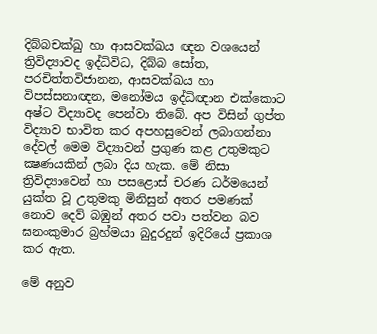දිබ්බචක්‌ඛු හා ආසවක්‌ඛය ඥන වශයෙන් ත්‍රිවිද්‍යාවද ඉද්ධිවිධ, දිබ්බ සෝත, පරචිත්තවිජානන, ආසවක්‌ඛය හා විපස්‌සනාඥන, මනෝමය ඉද්ධිඥාන එක්‌කොට අෂ්ට විද්‍යාවද පෙන්වා තිබේ. අප විසින් ගුප්ත විද්‍යාව භාවිත කර අපහසුවෙන් ලබාගන්නා දේවල් මෙම විද්‍යාවන් ප්‍රගුණ කළ උතුමකුට ක්‍ෂණයකින් ලබා දිය හැක. මේ නිසා ත්‍රිවිද්‍යාවෙන් හා පසළොස්‌ චරණ ධර්මයෙන් යුක්‌ත වූ උතුමකු මිනිසුන් අතර පමණක්‌ නොව දෙව් බඹුන් අතර පවා පත්වන බව ඝනංකුමාර බ්‍රහ්මයා බුදුරදුන් ඉදිරියේ ප්‍රකාශ කර ඇත.

මේ අනුව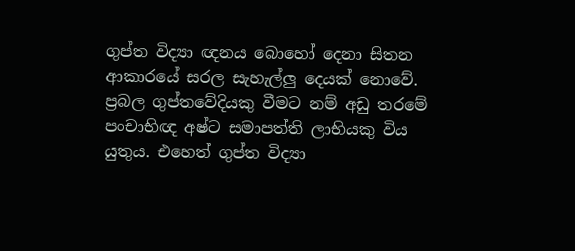ගුප්ත විද්‍යා ඥනය බොහෝ දෙනා සිතන ආකාරයේ සරල සැහැල්ලු දෙයක්‌ නොවේ. ප්‍රබල ගුප්තවේදියකු වීමට නම් අඩු තරමේ පංචාභිඥ අෂ්ට සමාපත්ති ලාභියකු විය යුතුය. එහෙත් ගුප්ත විද්‍යා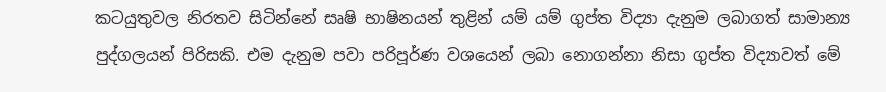කටයුතුවල නිරතව සිටින්නේ සෘෂි භාෂිනයන් තුළින් යම් යම් ගුප්ත විද්‍යා දැනුම ලබාගත් සාමාන්‍ය පුද්ගලයන් පිරිසකි. එම දැනුම පවා පරිපූර්ණ වශයෙන් ලබා නොගන්නා නිසා ගුප්ත විද්‍යාවත් මේ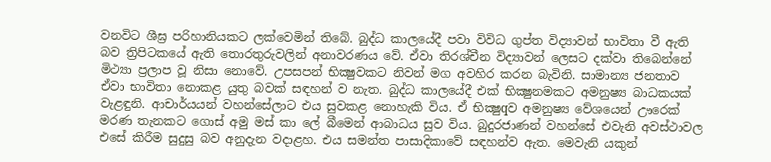වනවිට ශීඝ්‍ර පරිහානියකට ලක්‌වෙමින් තිබේ. බුද්ධ කාලයේදී පවා විවිධ ගුප්ත විද්‍යාවන් භාවිතා වී ඇති බව ත්‍රිපිටකයේ ඇති තොරතුරුවලින් අනාවරණය වේ. ඒවා තිරශ්චීන විද්‍යාවන් ලෙසට දක්‌වා තිබෙන්නේ මිථ්‍යා ප්‍රලාප වූ නිසා නොවේ. උපසපන් භික්‍ෂුවකට නිවන් මග අවහිර කරන බැවිනි. සාමාන්‍ය ජනතාව ඒවා භාවිතා නොකළ යුතු බවක්‌ සඳහන් ව නැත. බුද්ධ කාලයේදී එක්‌ භික්‍ෂුනමකට අමනුෂ්‍ය බාධකයක්‌ වැළඳුනි. ආචාර්යයන් වහන්සේලාට එය සුවකළ නොහැකි විය. ඒ භික්‍ෂුqව අමනුෂ්‍ය වේශයෙන් ඌරෙක්‌ මරණ තැනකට ගොස්‌ අමු මස්‌ කා ලේ බීමෙන් ආබාධය සුව විය. බුදුරජාණන් වහන්සේ එවැනි අවස්‌ථාවල එසේ කිරීම සුදුසු බව අනුදැන වදාළහ. එය සමන්ත පාසාදිකාවේ සඳහන්ව ඇත. මෙවැනි යකුන්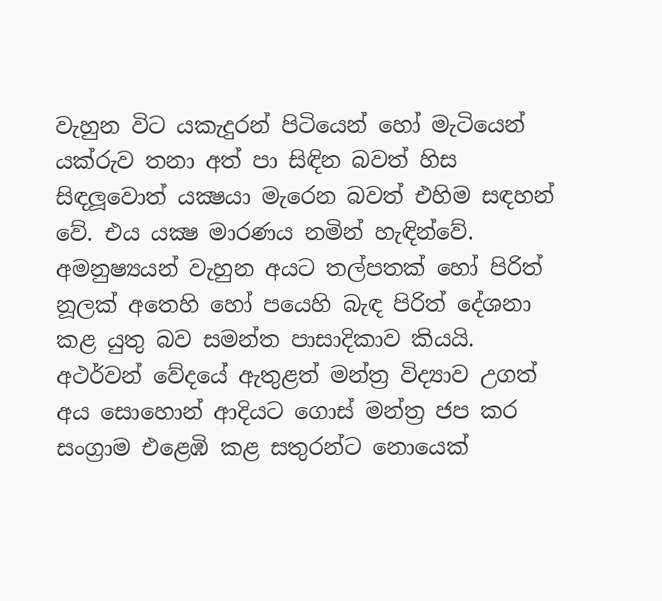වැහුන විට යකැදුරන් පිටියෙන් හෝ මැටියෙන් යක්‌රුව තනා අත් පා සිඳින බවත් හිස සිඳලූවොත් යක්‍ෂයා මැරෙන බවත් එහිම සඳහන් වේ. එය යක්‍ෂ මාරණය නමින් හැඳින්වේ. අමනුෂ්‍යයන් වැහුන අයට තල්පතක්‌ හෝ පිරිත් නූලක්‌ අතෙහි හෝ පයෙහි බැඳ පිරිත් දේශනා කළ යුතු බව සමන්ත පාසාදිකාව කියයි. අථර්වන් වේදයේ ඇතුළත් මන්ත්‍ර විද්‍යාව උගත් අය සොහොන් ආදියට ගොස්‌ මන්ත්‍ර ජප කර සංග්‍රාම එළෙඹි කළ සතුරන්ට නොයෙක්‌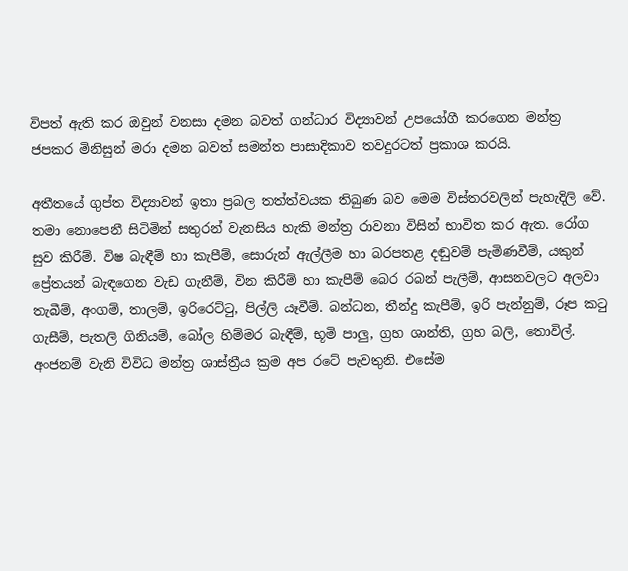විපත් ඇති කර ඔවුන් වනසා දමන බවත් ගන්ධාර විද්‍යාවන් උපයෝගී කරගෙන මන්ත්‍ර ජපකර මිනිසුන් මරා දමන බවත් සමන්ත පාසාදිකාව තවදුරටත් ප්‍රකාශ කරයි.

අතීතයේ ගුප්ත විද්‍යාවන් ඉතා ප්‍රබල තත්ත්වයක තිබුණ බව මෙම විස්‌තරවලින් පැහැදිලි වේ. තමා නොපෙනී සිටිමින් සතුරන් වැනසිය හැකි මන්ත්‍ර රාවනා විසින් භාවිත කර ඇත. රෝග සුව කිරීම්. විෂ බැඳීම් හා කැපීම්, සොරුන් ඇල්ලීම හා බරපතළ දඬුවම් පැමිණවීම්, යකුන් ප්‍රේතයන් බැඳගෙන වැඩ ගැනීම්, වින කිරීම් හා කැපීම් බෙර රබන් පැලීම්, ආසනවලට අලවා තැබීම්, අංගම්, තාලම්, ඉරිරෙට්‌ටු, පිල්ලි යෑවීම්. බන්ධන, තීන්දු කැපීම්, ඉරි පැන්නුම්, රූප කටු ගැසීම්, පැතලි ගිනියම්, බෝල හිම්මර බැඳීම්, භූමි පාලු, ග්‍රහ ශාන්ති, ග්‍රහ බලි, තොවිල්. අංජනම් වැනි විවිධ මන්ත්‍ර ශාස්‌ත්‍රීය ක්‍රම අප රටේ පැවතුනි. එසේම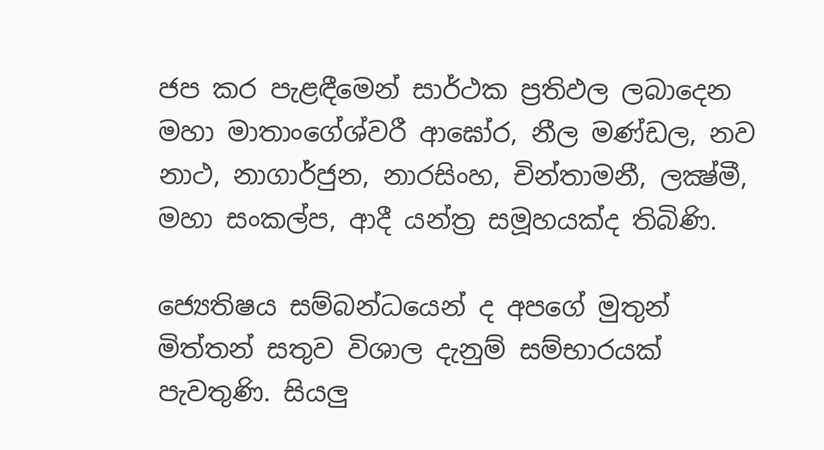ජප කර පැළඳීමෙන් සාර්ථක ප්‍රතිඵල ලබාදෙන මහා මාතාංගේශ්වරී ආඝෝර, නීල මණ්‌ඩල, නව නාථ, නාගාර්ජුන, නාරසිංහ, චින්තාමනී, ලක්‍ෂ්මී, මහා සංකල්ප, ආදී යන්ත්‍ර සමූහයක්‌ද තිබිණි.

ජ්‍යෙතිෂය සම්බන්ධයෙන් ද අපගේ මුතුන් මිත්තන් සතුව විශාල දැනුම් සම්භාරයක්‌ පැවතුණි. සියලු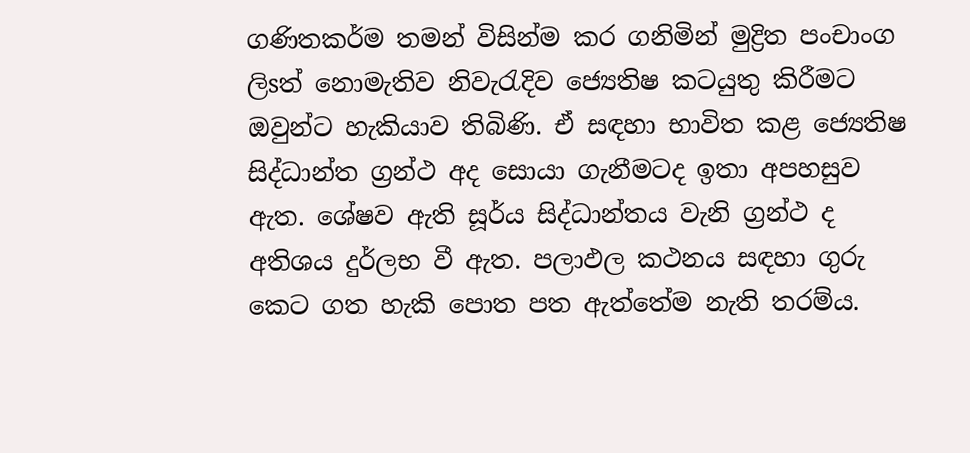ගණිතකර්ම තමන් විසින්ම කර ගනිමින් මුද්‍රිත පංචාංග ලිsත් නොමැතිව නිවැරැදිව ජ්‍යෙතිෂ කටයුතු කිරීමට ඔවුන්ට හැකියාව තිබිණි. ඒ සඳහා භාවිත කළ ජ්‍යෙතිෂ සිද්ධාන්ත ග්‍රන්ථ අද සොයා ගැනීමටද ඉතා අපහසුව ඇත. ශේෂව ඇති සූර්ය සිද්ධාන්තය වැනි ග්‍රන්ථ ද අතිශය දුර්ලභ වී ඇත. පලාඵල කථනය සඳහා ගුරු කෙට ගත හැකි පොත පත ඇත්තේම නැති තරම්ය.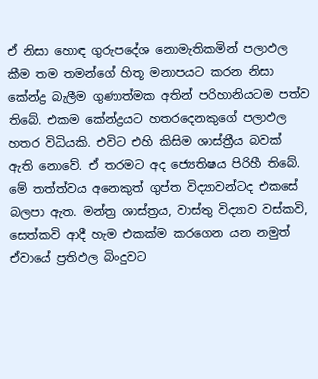ඒ නිසා හොඳ ගුරුපදේශ නොමැතිකමින් පලාඵල කීම තම තමන්ගේ හිතූ මනාපයට කරන නිසා කේන්ද්‍ර බැලීම ගුණාත්මක අතින් පරිහානියටම පත්ව තිබේ. එකම කේන්ද්‍රයට හතරදෙනකුගේ පලාඵල හතර විධියකි. එවිට එහි කිසිම ශාස්‌ත්‍රීය බවක්‌ ඇති නොවේ. ඒ තරමට අද ජ්‍යෙතිෂය පිරිහී තිබේ. මේ තත්ත්වය අනෙකුත් ගුප්ත විද්‍යාවන්ටද එකසේ බලපා ඇත. මන්ත්‍ර ශාස්‌ත්‍රය, වාස්‌තු විද්‍යාව වස්‌කවි, සෙත්කවි ආදී හැම එකක්‌ම කරගෙන යන නමුත් ඒවායේ ප්‍රතිඵල බිංදුවට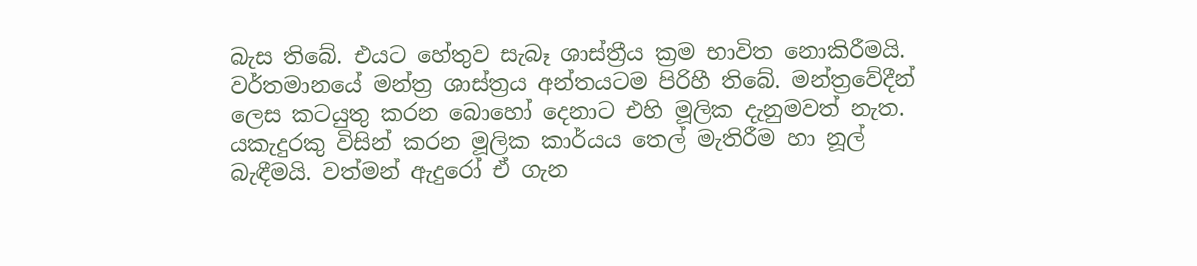බැස තිබේ. එයට හේතුව සැබෑ ශාස්‌ත්‍රීය ක්‍රම භාවිත නොකිරීමයි. වර්තමානයේ මන්ත්‍ර ශාස්‌ත්‍රය අන්තයටම පිරිහී තිබේ. මන්ත්‍රවේදීන් ලෙස කටයුතු කරන බොහෝ දෙනාට එහි මූලික දැනුමවත් නැත. යකැදුරකු විසින් කරන මූලික කාර්යය තෙල් මැතිරීම හා නූල් බැඳීමයි. වත්මන් ඇදුරෝ ඒ ගැන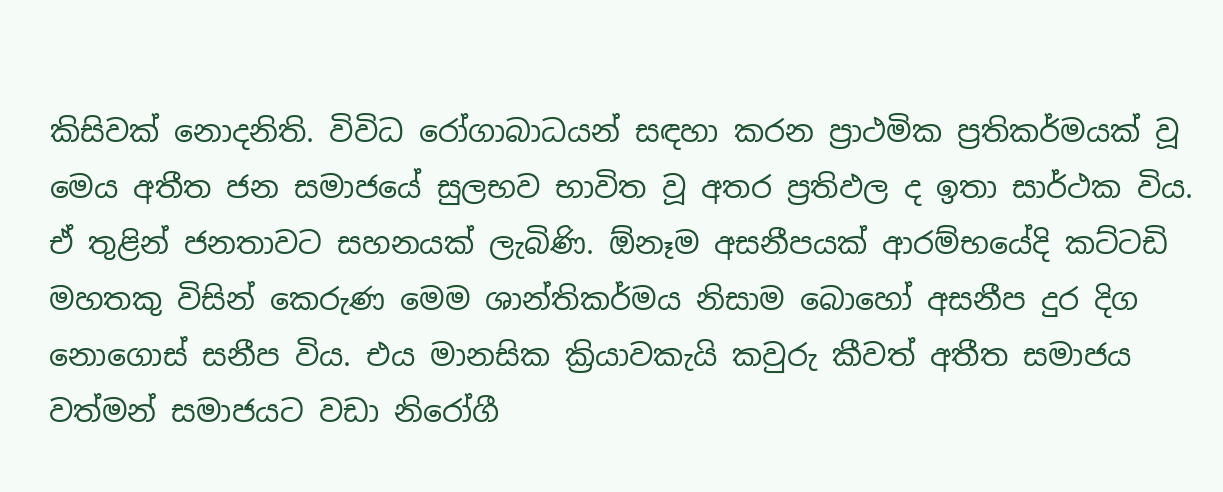කිසිවක්‌ නොදනිති. විවිධ රෝගාබාධයන් සඳහා කරන ප්‍රාථමික ප්‍රතිකර්මයක්‌ වූ මෙය අතීත ජන සමාජයේ සුලභව භාවිත වූ අතර ප්‍රතිඵල ද ඉතා සාර්ථක විය. ඒ තුළින් ජනතාවට සහනයක්‌ ලැබිණි. ඕනෑම අසනීපයක්‌ ආරම්භයේදි කට්‌ටඩි මහතකු විසින් කෙරුණ මෙම ශාන්තිකර්මය නිසාම බොහෝ අසනීප දුර දිග නොගොස්‌ සනීප විය. එය මානසික ක්‍රියාවකැයි කවුරු කීවත් අතීත සමාජය වත්මන් සමාජයට වඩා නිරෝගී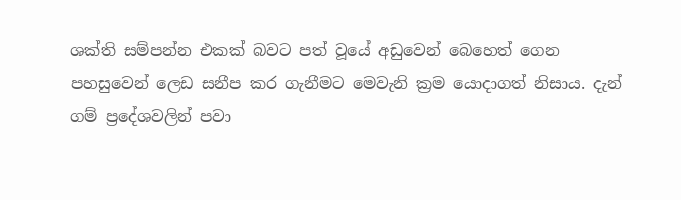ශක්‌ති සම්පන්න එකක්‌ බවට පත් වූයේ අඩුවෙන් බෙහෙත් ගෙන පහසුවෙන් ලෙඩ සනීප කර ගැනීමට මෙවැනි ක්‍රම යොදාගත් නිසාය. දැන් ගම් ප්‍රදේශවලින් පවා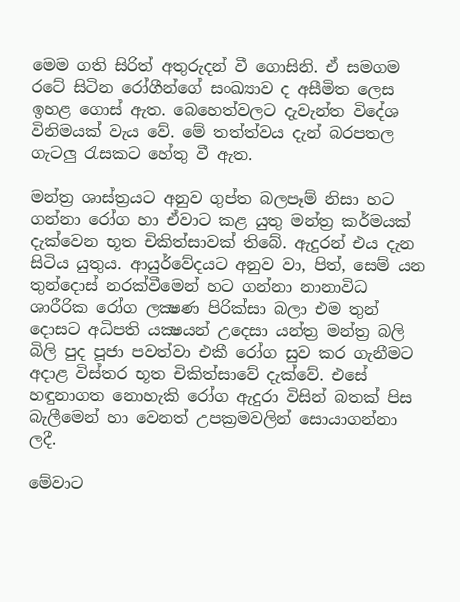මෙම ගති සිරිත් අතුරුදන් වී ගොසිනි. ඒ සමගම රටේ සිටින රෝගීන්ගේ සංඛ්‍යාව ද අසීමිත ලෙස ඉහළ ගොස්‌ ඇත. බෙහෙත්වලට දැවැන්ත විදේශ විනිමයක්‌ වැය වේ. මේ තත්ත්වය දැන් බරපතල ගැටලු රැසකට හේතු වී ඇත.

මන්ත්‍ර ශාස්‌ත්‍රයට අනුව ගුප්ත බලපෑම් නිසා හට ගන්නා රෝග හා ඒවාට කළ යුතු මන්ත්‍ර කර්මයක්‌ දැක්‌වෙන භූත චිකිත්සාවක්‌ තිබේ. ඇදුරන් එය දැන සිටිය යුතුය. ආයුර්වේදයට අනුව වා, පිත්, සෙම් යන තුන්දොස්‌ නරක්‌වීමෙන් හට ගන්නා නානාවිධ ශාරීරික රෝග ලක්‍ෂණ පිරික්‌සා බලා එම තුන් දොසට අධිපති යක්‍ෂයන් උදෙසා යන්ත්‍ර මන්ත්‍ර බලි බිලි පුද පූජා පවත්වා එකී රෝග සුව කර ගැනීමට අදාළ විස්‌තර භූත චිකිත්සාවේ දැක්‌වේ. එසේ හඳුනාගත නොහැකි රෝග ඇදුරා විසින් බතක්‌ පිස බැලීමෙන් හා වෙනත් උපක්‍රමවලින් සොයාගන්නා ලදී.

මේවාට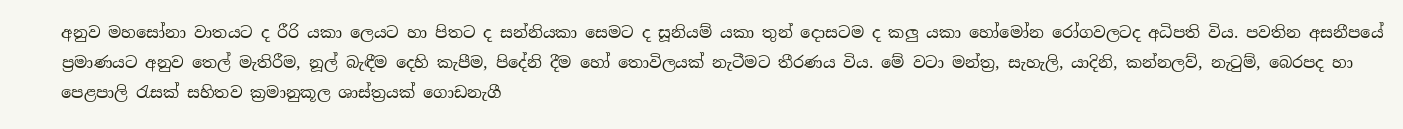අනුව මහසෝනා වාතයට ද රීරි යකා ලෙයට හා පිතට ද සන්නියකා සෙමට ද සූනියම් යකා තුන් දොසටම ද කලු යකා හෝමෝන රෝගවලටද අධිපති විය. පවතින අසනීපයේ ප්‍රමාණයට අනුව තෙල් මැතිරීම, නූල් බැඳීම දෙහි කැපීම, පිදේනි දීම හෝ තොවිලයක්‌ නැටීමට තීරණය විය. මේ වටා මන්ත්‍ර, සැහැලි, යාදිනි, කන්නලව්, නැටුම්, බෙරපද හා පෙළපාලි රැසක්‌ සහිතව ක්‍රමානුකූල ශාස්‌ත්‍රයක්‌ ගොඩනැගී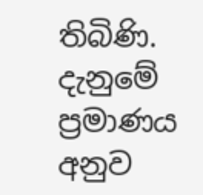තිබිණි. දැනුමේ ප්‍රමාණය අනුව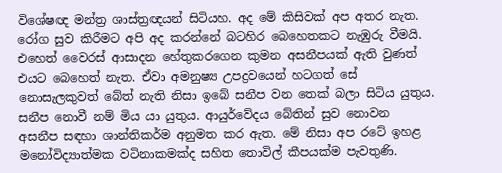විශේෂඥ මන්ත්‍ර ශාස්‌ත්‍රඥයන් සිටියහ. අද මේ කිසිවක්‌ අප අතර නැත. රෝග සුව කිරීමට අපි අද කරන්නේ බටහිර බෙහෙතකට නැඹුරු වීමයි. එහෙත් වෛරස්‌ ආසාදන හේතුකරගෙන කුමන අසනීපයක්‌ ඇති වුණත් එයට බෙහෙත් නැත. ඒවා අමනුෂ්‍ය උපද්‍රවයෙන් හටගත් සේ නොසැලකුවත් බේත් නැති නිසා ඉබේ සනීප වන තෙක්‌ බලා සිටිය යුතුය. සනීප නොවී නම් මිය යා යුතුය. ආයුර්වේදය බේතින් සුව නොවන අසනීප සඳහා ශාන්තිකර්ම අනුමත කර ඇත. මේ නිසා අප රටේ ඉහළ මනෝවිද්‍යාත්මක වටිනාකමක්‌ද සහිත තොවිල් කීපයක්‌ම පැවතුණි.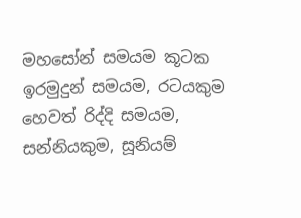මහසෝන් සමයම කූටක ඉරමුදුන් සමයම, රටයකුම හෙවත් රිද්දි සමයම, සන්නියකුම, සූනියම්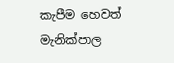කැපීම හෙවත් මැනික්‌පාල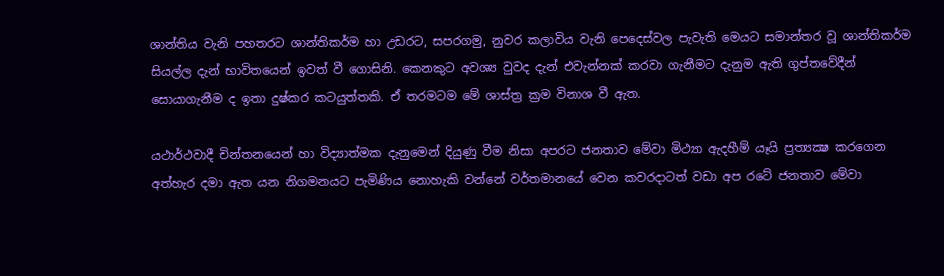ශාන්තිය වැනි පහතරට ශාන්තිකර්ම හා උඩරට, සපරගමු, නුවර කලාවිය වැනි පෙදෙස්‌වල පැවැති මෙයට සමාන්තර වූ ශාන්තිකර්ම සියල්ල දැන් භාවිතයෙන් ඉවත් වී ගොසිනි. කෙනකුට අවශ්‍ය වුවද දැන් එවැන්නක්‌ කරවා ගැනීමට දැනුම ඇති ගුප්තවේදීන් සොයාගැනීම ද ඉතා දුෂ්කර කටයුත්තකි. ඒ තරමටම මේ ශාස්‌ත්‍ර ක්‍රම විනාශ වී ඇත.

යථාර්ථවාදී චින්තනයෙන් හා විද්‍යාත්මක දැනුමෙන් දියුණු වීම නිසා අපරට ජනතාව මේවා මිථ්‍යා ඇදහීම් යෑයි ප්‍රත්‍යක්‍ෂ කරගෙන අත්හැර දමා ඇත යන නිගමනයට පැමිණිය නොහැකි වන්නේ වර්තමානයේ වෙන කවරදාටත් වඩා අප රටේ ජනතාව මේවා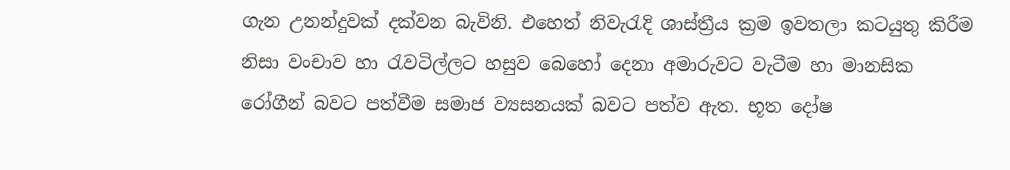ගැන උනන්දුවක්‌ දක්‌වන බැවිනි. එහෙත් නිවැරැදි ශාස්‌ත්‍රීය ක්‍රම ඉවතලා කටයුතු කිරීම නිසා වංචාව හා රැවටිල්ලට හසුව බෙහෝ දෙනා අමාරුවට වැටීම හා මානසික රෝගීන් බවට පත්වීම සමාජ ව්‍යසනයක්‌ බවට පත්ව ඇත. භූත දෝෂ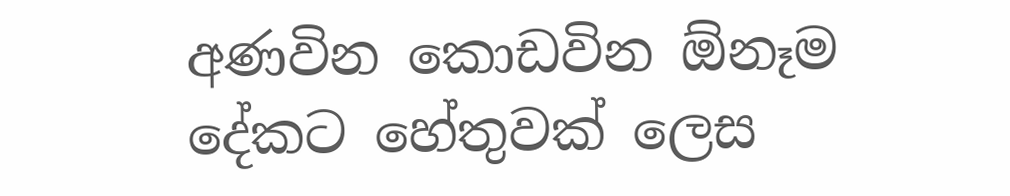අණවින කොඩවින ඕනෑම දේකට හේතුවක්‌ ලෙස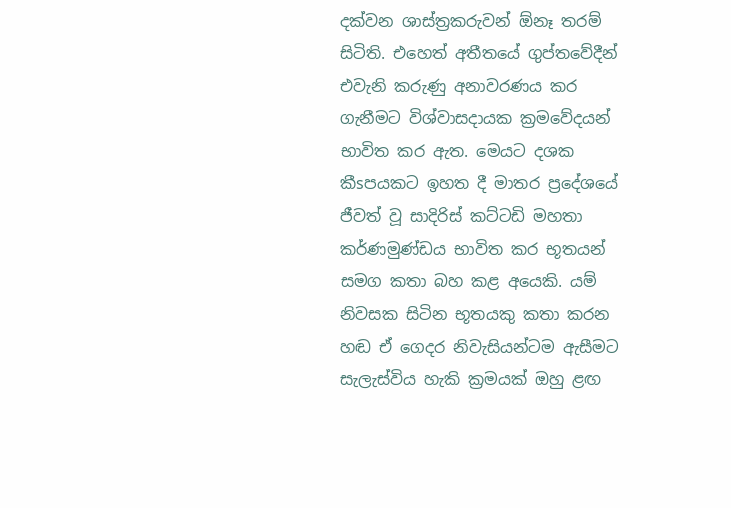දක්‌වන ශාස්‌ත්‍රකරුවන් ඕනෑ තරම් සිටිති. එහෙත් අතීතයේ ගුප්තවේදීන් එවැනි කරුණු අනාවරණය කර ගැනීමට විශ්වාසදායක ක්‍රමවේදයන් භාවිත කර ඇත. මෙයට දශක කීsපයකට ඉහත දී මාතර ප්‍රදේශයේ ජීවත් වූ සාදිරිස්‌ කට්‌ටඩි මහතා කර්ණමුණ්‌ඩය භාවිත කර භූතයන් සමග කතා බහ කළ අයෙකි. යම් නිවසක සිටින භූතයකු කතා කරන හඬ ඒ ගෙදර නිවැසියන්ටම ඇසීමට සැලැස්‌විය හැකි ක්‍රමයක්‌ ඔහු ළඟ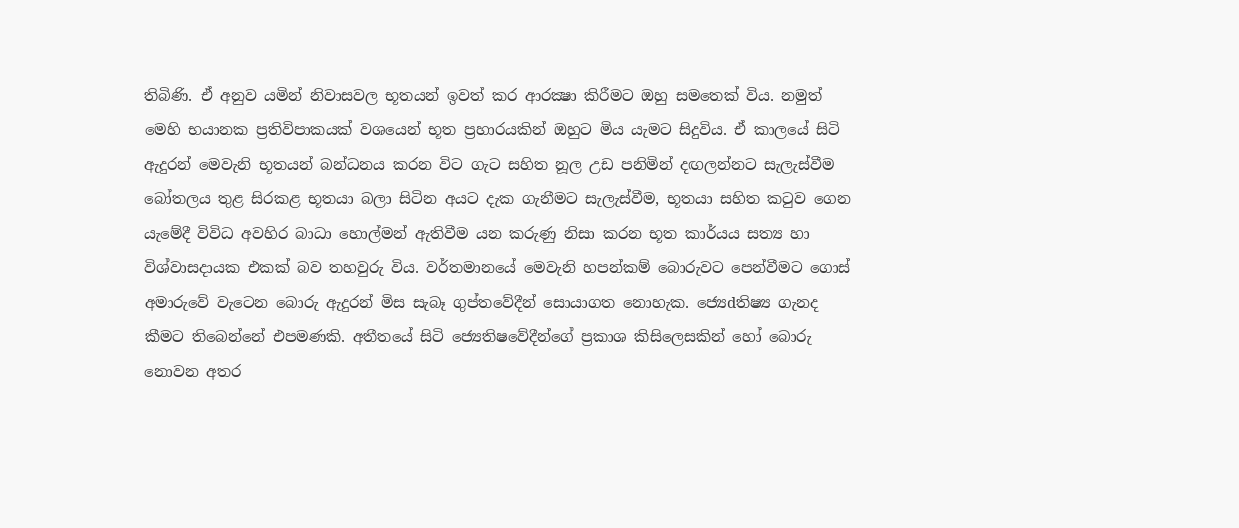තිබිණි. ඒ අනුව යමින් නිවාසවල භූතයන් ඉවත් කර ආරක්‍ෂා කිරීමට ඔහු සමතෙක්‌ විය. නමුත් මෙහි භයානක ප්‍රතිවිපාකයක්‌ වශයෙන් භූත ප්‍රහාරයකින් ඔහුට මිය යැමට සිදුවිය. ඒ කාලයේ සිටි ඇදුරන් මෙවැනි භූතයන් බන්ධනය කරන විට ගැට සහිත නූල උඩ පනිමින් දඟලන්නට සැලැස්‌වීම බෝතලය තුළ සිරකළ භූතයා බලා සිටින අයට දැක ගැනීමට සැලැස්‌වීම, භූතයා සහිත කටුව ගෙන යැමේදී විවිධ අවහිර බාධා හොල්මන් ඇතිවීම යන කරුණු නිසා කරන භූත කාර්යය සත්‍ය හා විශ්වාසදායක එකක්‌ බව තහවුරු විය. වර්තමානයේ මෙවැනි හපන්කම් බොරුවට පෙන්වීමට ගොස්‌ අමාරුවේ වැටෙන බොරු ඇදුරන් මිස සැබෑ ගුප්තවේදීන් සොයාගත නොහැක. ජ්‍යෙdතිෂ්‍ය ගැනද කීමට තිබෙන්නේ එපමණකි. අතීතයේ සිටි ජ්‍යෙතිෂවේදීන්ගේ ප්‍රකාශ කිසිලෙසකින් හෝ බොරු නොවන අතර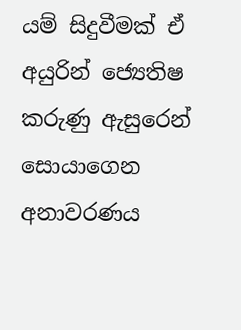යම් සිදුවීමක්‌ ඒ අයුරින් ජ්‍යෙතිෂ කරුණු ඇසුරෙන් සොයාගෙන අනාවරණය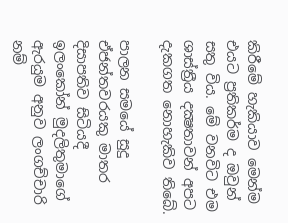කිරීමේ හැකියාව මෙන්ම එයට ප්‍රතිකර්ම ද ඔවුන් සතු විය. මේ වනවිට එම ශාස්‌ත්‍රීය දක්‍ෂතාවන් අපට දැකගත නොහැකිව තිබේ.

පාලන සමයේ සුදු ඒජන්තවරයකු මාතර දිසාපතිව සිටියදී ඉලංකෝන් මුදලිතුමාගේ ඇරයුම අනුව ලංගච්චාරි නම්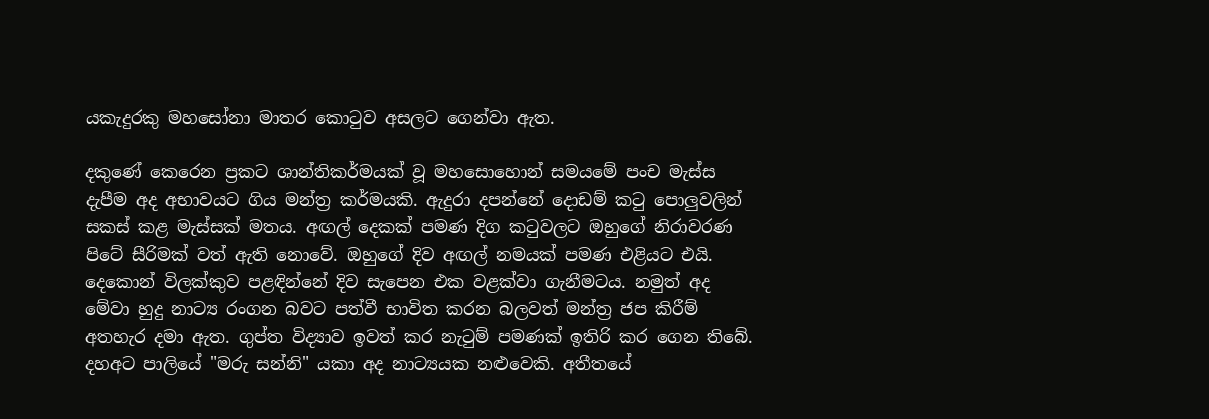යකැදුරකු මහසෝනා මාතර කොටුව අසලට ගෙන්වා ඇත.

දකුණේ කෙරෙන ප්‍රකට ශාන්තිකර්මයක්‌ වූ මහසොහොන් සමයමේ පංච මැස්‌ස දැපීම අද අභාවයට ගිය මන්ත්‍ර කර්මයකි. ඇදුරා දපන්නේ දොඩම් කටු පොලුවලින් සකස්‌ කළ මැස්‌සක්‌ මතය. අඟල් දෙකක්‌ පමණ දිග කටුවලට ඔහුගේ නිරාවරණ පිටේ සීරිමක්‌ වත් ඇති නොවේ. ඔහුගේ දිව අඟල් නමයක්‌ පමණ එළියට එයි. දෙකොන් විලක්‌කුව පළඳින්නේ දිව සැපෙන එක වළක්‌වා ගැනීමටය. නමුත් අද මේවා හුදු නාට්‍ය රංගන බවට පත්වී භාවිත කරන බලවත් මන්ත්‍ර ජප කිරීම් අතහැර දමා ඇත. ගුප්ත විද්‍යාව ඉවත් කර නැටුම් පමණක්‌ ඉතිරි කර ගෙන තිබේ. දහඅට පාලියේ "මරු සන්නි" යකා අද නාට්‍යයක නළුවෙකි. අතීතයේ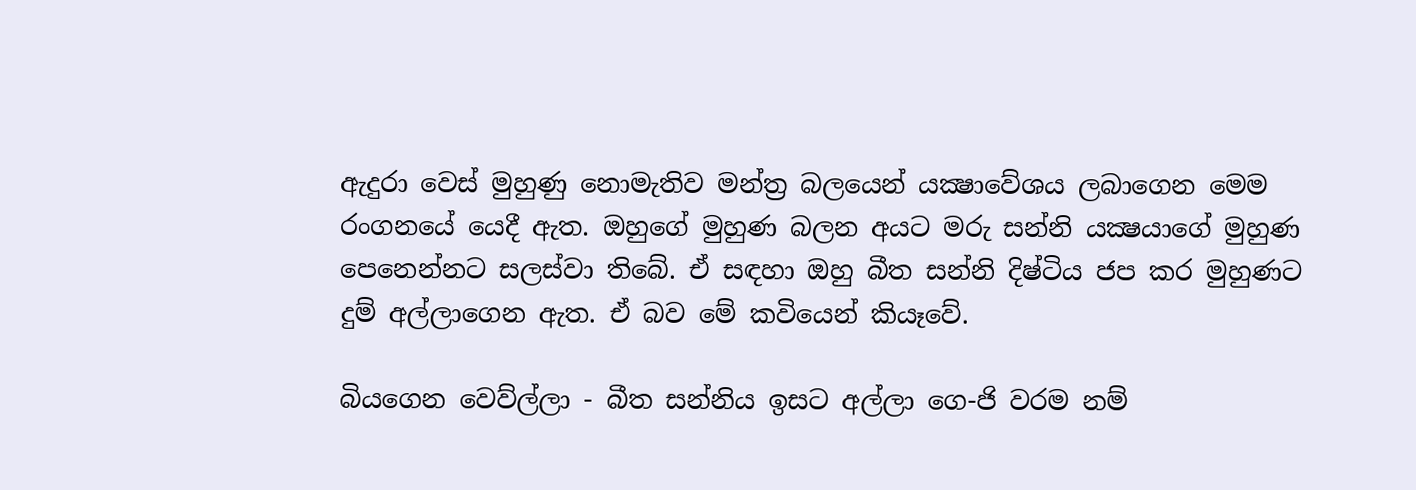ඇදුරා වෙස්‌ මුහුණු නොමැතිව මන්ත්‍ර බලයෙන් යක්‍ෂාවේශය ලබාගෙන මෙම රංගනයේ යෙදී ඇත. ඔහුගේ මුහුණ බලන අයට මරු සන්නි යක්‍ෂයාගේ මුහුණ පෙනෙන්නට සලස්‌වා තිබේ. ඒ සඳහා ඔහු බීත සන්නි දිෂ්ටිය ජප කර මුහුණට දුම් අල්ලාගෙන ඇත. ඒ බව මේ කවියෙන් කියෑවේ.

බියගෙන වෙව්ල්ලා - බීත සන්නිය ඉසට අල්ලා ගෙ-ජි වරම නම්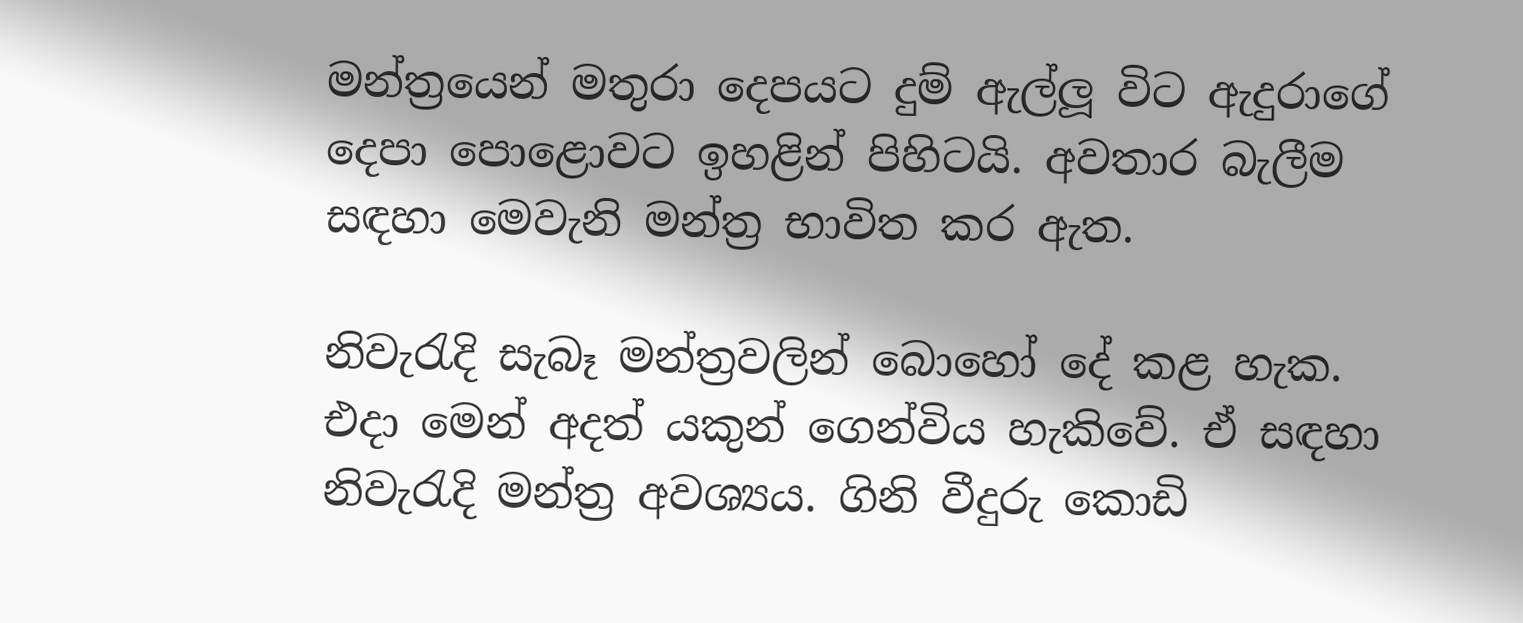මන්ත්‍රයෙන් මතුරා දෙපයට දුම් ඇල්ලූ විට ඇදුරාගේ දෙපා පොළොවට ඉහළින් පිහිටයි. අවතාර බැලීම සඳහා මෙවැනි මන්ත්‍ර භාවිත කර ඇත.

නිවැරැදි සැබෑ මන්ත්‍රවලින් බොහෝ දේ කළ හැක. එදා මෙන් අදත් යකුන් ගෙන්විය හැකිවේ. ඒ සඳහා නිවැරැදි මන්ත්‍ර අවශ්‍යය. ගිනි වීදුරු කොඩි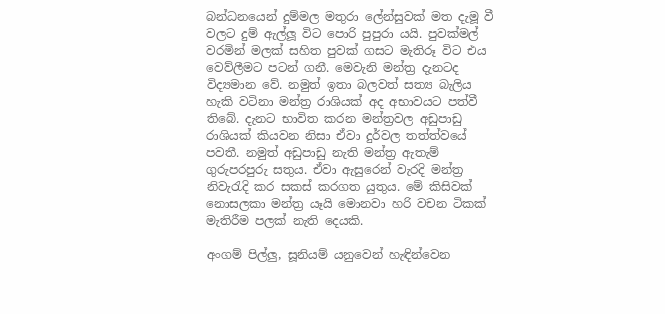බන්ධනයෙන් දුම්මල මතුරා ලේන්සුවක්‌ මත දැමූ වී වලට දුම් ඇල්ලූ විට පොරි පුපුරා යයි. පුවක්‌මල් වරමින් මලක්‌ සහිත පුවක්‌ ගසට මැතිරූ විට එය වෙව්ලීමට පටන් ගනී. මෙවැනි මන්ත්‍ර දැනටද විද්‍යමාන වේ. නමුත් ඉතා බලවත් සත්‍ය බැලිය හැකි වටිනා මන්ත්‍ර රාශියක්‌ අද අභාවයට පත්වී තිබේ. දැනට භාවිත කරන මන්ත්‍රවල අඩුපාඩු රාශියක්‌ කියවන නිසා ඒවා දුර්වල තත්ත්වයේ පවතී. නමුත් අඩුපාඩු නැති මන්ත්‍ර ඇතැම් ගුරුපරපුරු සතුය. ඒවා ඇසුරෙන් වැරදි මන්ත්‍ර නිවැරැදි කර සකස්‌ කරගත යුතුය. මේ කිසිවක්‌ නොසලකා මන්ත්‍ර යෑයි මොනවා හරි වචන ටිකක්‌ මැතිරීම පලක්‌ නැති දෙයකි.

අංගම් පිල්ලු, සූනියම් යනුවෙන් හැඳින්වෙන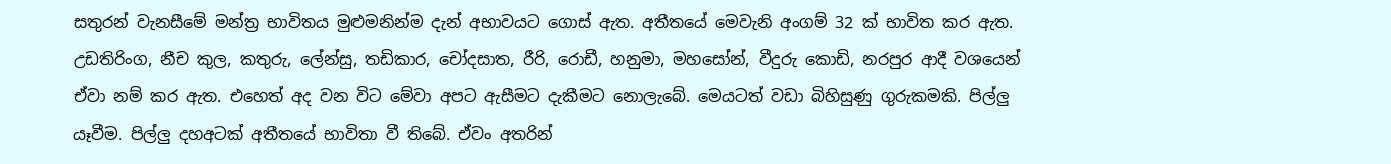සතුරන් වැනසීමේ මන්ත්‍ර භාවිතය මුළුමනින්ම දැන් අභාවයට ගොස්‌ ඇත. අතීතයේ මෙවැනි අංගම් 32 ක්‌ භාවිත කර ඇත. උඩතිරිංග, නීච කුල, කතුරු, ලේන්සු, තඩිකාර, චෝදසාත, රීරි, රොඩී, හනුමා, මහසෝන්, වීදුරු කොඩි, නරපුර ආදී වශයෙන් ඒවා නම් කර ඇත. එහෙත් අද වන විට මේවා අපට ඇසීමට දැකීමට නොලැබේ. මෙයටත් වඩා බිහිසුණු ගුරුකමකි. පිල්ලු යෑවීම. පිල්ලු දහඅටක්‌ අතීතයේ භාවිතා වී තිබේ. ඒවං අතරින්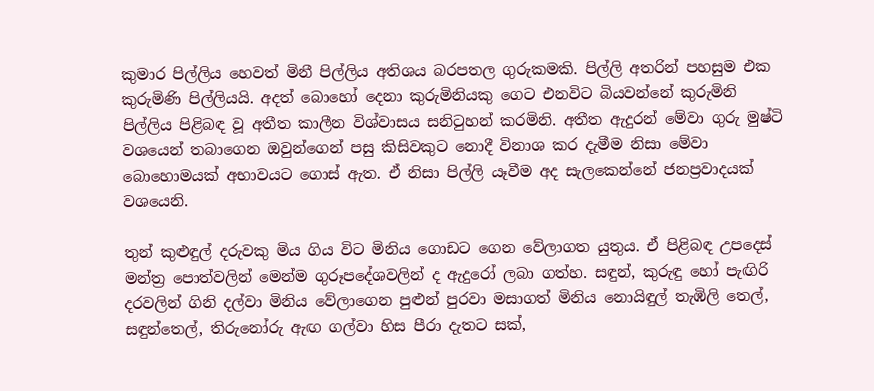කුමාර පිල්ලිය හෙවත් මිනී පිල්ලිය අතිශය බරපතල ගුරුකමකි. පිල්ලි අතරින් පහසුම එක කුරුමිණි පිල්ලියයි. අදත් බොහෝ දෙනා කුරුමිනියකු ගෙට එනවිට බියවන්නේ කුරුමිනි පිල්ලිය පිළිබඳ වූ අතීත කාලීන විශ්වාසය සනිටුහන් කරමිනි. අතීත ඇදුරන් මේවා ගුරු මුෂ්ටි වශයෙන් තබාගෙන ඔවුන්ගෙන් පසු කිසිවකුට නොදී විනාශ කර දැමීම නිසා මේවා බොහොමයක්‌ අභාවයට ගොස්‌ ඇත. ඒ නිසා පිල්ලි යෑවීම අද සැලකෙන්නේ ජනප්‍රවාදයක්‌ වශයෙනි.

තුන් කුළුඳුල් දරුවකු මිය ගිය විට මිනිය ගොඩට ගෙන වේලාගත යුතුය. ඒ පිළිබඳ උපදෙස්‌ මන්ත්‍ර පොත්වලින් මෙන්ම ගුරූපදේශවලින් ද ඇදුරෝ ලබා ගත්හ. සඳුන්, කුරුඳු හෝ පැඟිරි දරවලින් ගිනි දල්වා මිනිය වේලාගෙන පුළුන් පුරවා මසාගත් මිනිය නොයිඳුල් තැඹිලි තෙල්, සඳුන්තෙල්, තිරුනෝරු ඇඟ ගල්වා හිස පීරා දැතට සක්‌,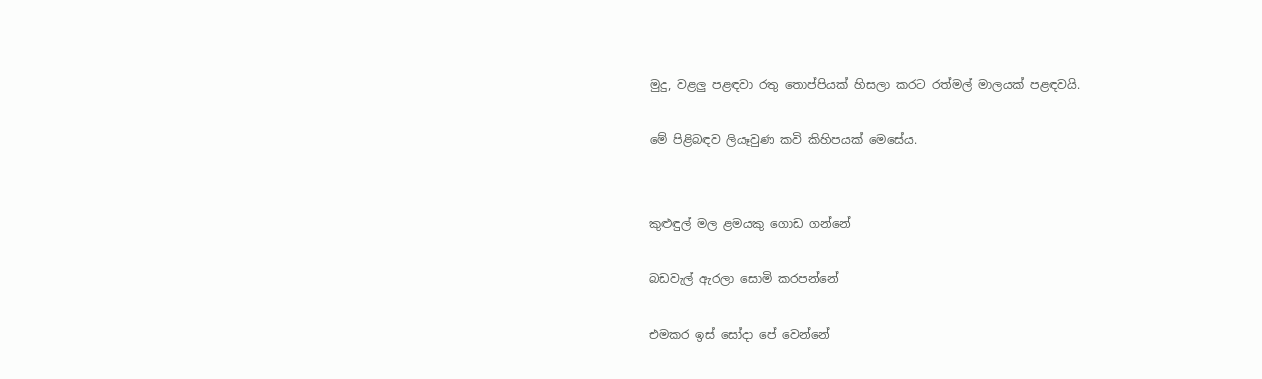මුදු, වළලු පළඳවා රතු තොප්පියක්‌ හිසලා කරට රත්මල් මාලයක්‌ පළඳවයි.

මේ පිළිබඳව ලියෑවුණ කවි කිහිපයක්‌ මෙසේය.


කුළුඳුල් මල ළමයකු ගොඩ ගන්නේ

බඩවැල් ඇරලා සොමි කරපන්නේ

එමකර ඉස්‌ සෝදා පේ වෙන්නේ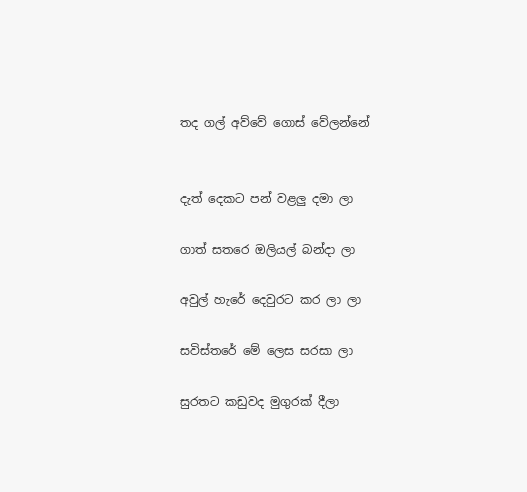තද ගල් අව්වේ ගොස්‌ වේලන්නේ


දැත් දෙකට පන් වළලු දමා ලා

ගාත් සතරෙ ඔලියල් බන්දා ලා

අවුල් හැරේ දෙවුරට කර ලා ලා

සවිස්‌තරේ මේ ලෙස සරසා ලා

සුරතට කඩුවද මුගුරක්‌ දීලා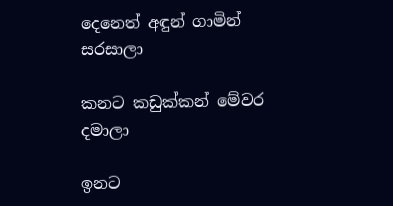දෙනෙත් අඳුන් ගාමින් සරසාලා

කනට කඩුක්‌කන් මේවර දමාලා

ඉනට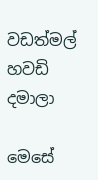වඩත්මල් හවඩි දමාලා

මෙසේ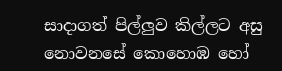සාදාගත් පිල්ලුව කිල්ලට අසු නොවනසේ කොහොඹ හෝ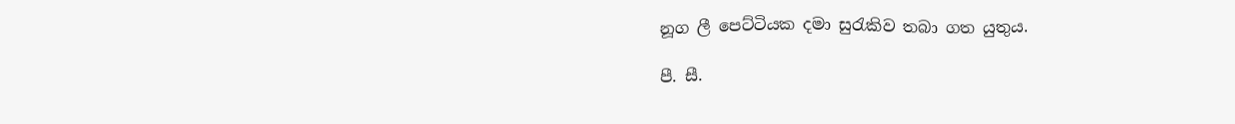නූග ලී පෙට්‌ටියක දමා සුරැකිව තබා ගත යුතුය.

පී. සී.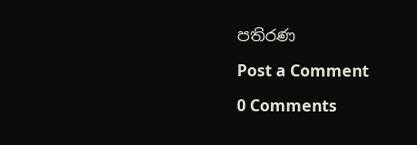පතිරණ

Post a Comment

0 Comments